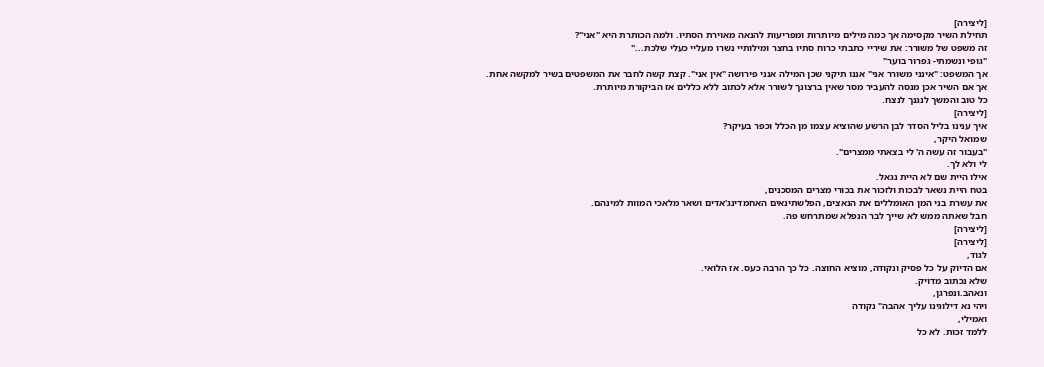[ליצירה]
תחילת השיר מקסימה אך כמה מילים מיותרות ומפריעות להנאה מאוירת הסתיו. ולמה הכותרת היא "אני"?
זה משפט של משורר: את שיריי כתבתי כרוח סתיו בחצר ומילותיי נשרו מעליי כעלי שלכת..."
"גופי ונשמתי- גפרור בוער"
אך המשפט: "אינני משורר אני" אננו תיקני שכן המילה אנני פירושה "אין אני". קצת קשה לחבר את המשפטים בשיר למקשה אחת.
אך אם השיר אכן מנסה להעביר מסר שאין ברצונך לשורר אלא לכתוב ללא כללים אז הביקורת מיותרת.
כל טוב והמשך לנגנך לנצח.
[ליצירה]
איך ענינו בליל הסדר לבן הרשע שהוציא עצמו מן הכלל וכפר בעיקר?
שמואל היקר,
"בעבור זה עשה ה' לי בצאתי ממצרים".
לי ולא לך.
אילו היית שם לא היית נגאל.
בטח היית נשאר לבכות ולזכור את בכורי מצרים המסכנים,
את עשרת בני המן האומללים את הנאצים, הפלשתינאים האחמדינג'אדים ושאר מלאכי המוות למינהם.
חבל שאתה ממש לא שייך לבר הנפלא שמתרחש פה.
[ליצירה]
[ליצירה]
לגוד,
אם הדיוק על כל פסיק ונקודה, מוציא החוצה. כל כך הרבה כעס. אז הלואי.
שלא נכתוב מדויק.
ונאהב.ונפרגן,
ויהי נא דילוגינו עליך אהבה" נקודה
ואמילי,
ללמד זכות. לא כל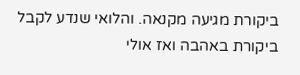ביקורת מגיעה מקנאה. והלואי שנדע לקבל ביקורת באהבה ואז אולי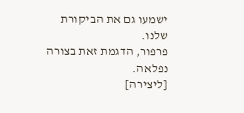ישמעו גם את הביקורת שלנו.
פרפור, הדגמת זאת בצורה נפלאה.
[ליצירה]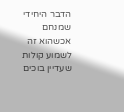הדבר היחידי שמנחם אכשהוא זה לשמוע קולות שעדיין בוכים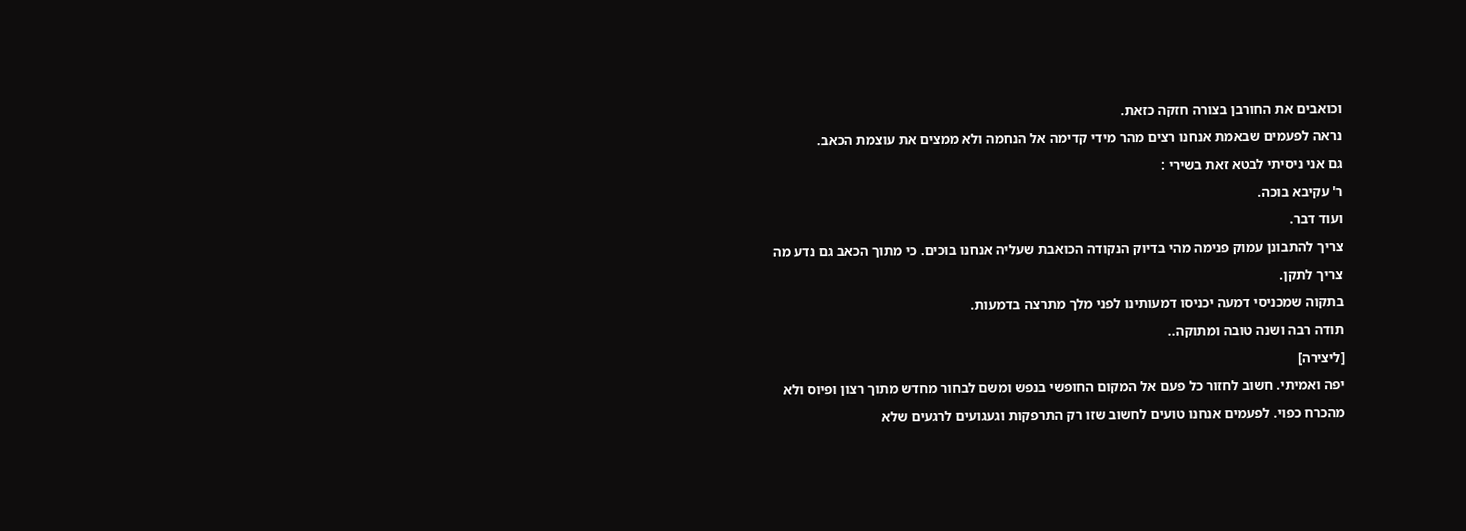וכואבים את החורבן בצורה חזקה כזאת.
נראה לפעמים שבאמת אנחנו רצים מהר מידי קדימה אל הנחמה ולא ממצים את עוצמת הכאב.
גם אני ניסיתי לבטא זאת בשירי :
ר' עקיבא בוכה.
ועוד דבר.
צריך להתבונן עמוק פנימה מהי בדיוק הנקודה הכואבת שעליה אנחנו בוכים. כי מתוך הכאב גם נדע מה צריך לתקן.
בתקוה שמכניסי דמעה יכניסו דמעותינו לפני מלך מתרצה בדמעות.
תודה רבה ושנה טובה ומתוקה..
[ליצירה]
יפה ואמיתי. חשוב לחזור כל פעם אל המקום החופשי בנפש ומשם לבחור מחדש מתוך רצון ופיוס ולא מהכרח כפוי. לפעמים אנחנו טועים לחשוב שזו רק התרפקות וגעגועים לרגעים שלא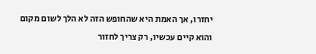יחזרו, אך האמת היא שהחופש הזה לא הלך לשום מקום והוא קיים עכשיו, רק צריך לחזור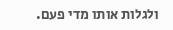ולגלות אותו מדי פעם.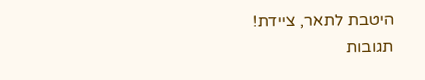היטבת לתאר, ציידת!
תגובות